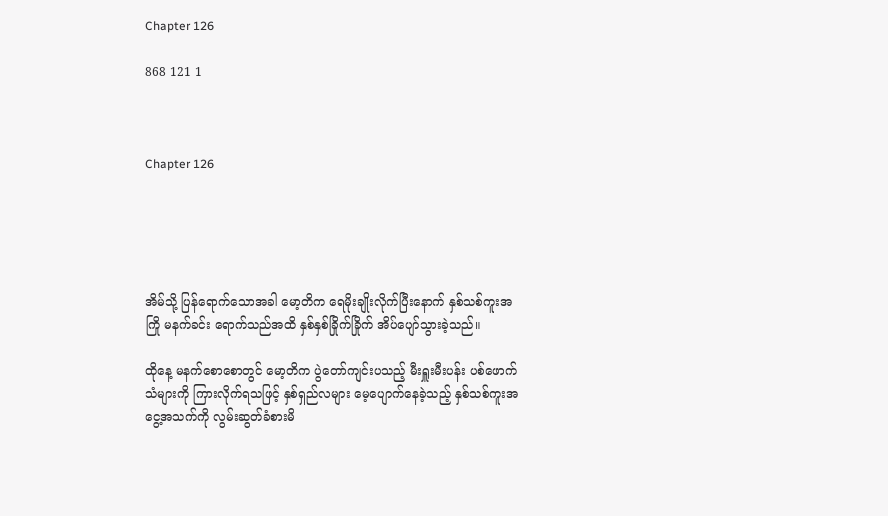Chapter 126

868 121 1



Chapter 126





အိမ်သို့ ပြန်ရောက်သောအခါ မော့တိက ရေမိုးချိုးလိုက်ပြီးနောက် နှစ်သစ်ကူးအကြို မနက်ခင်း ရောက်သည်အထိ နှစ်နှစ်ခြိုက်ခြိုက် အိပ်ပျော်သွားခဲ့သည်။

ထိုနေ့ မနက်စောစောတွင် မော့တိက ပွဲတော်ကျင်းပသည့် မီးရှူးမီးပန်း ပစ်ဖောက်သံများကို ကြားလိုက်ရသဖြင့် နှစ်ရှည်လများ မေ့ပျောက်နေခဲ့သည့် နှစ်သစ်ကူးအငွေ့အသက်ကို လွမ်းဆွတ်ခံစားမိ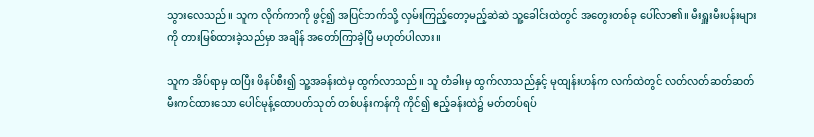သွားလေသည်။ သူက လိုက်ကာကို ဖွင့်၍ အပြင်ဘက်သို့ လှမ်းကြည့်တော့မည့်ဆဲဆဲ သူ့ခေါင်းထဲတွင် အတွေးတစ်ခု ပေါ်လာ၏။ မီးရှူးမီးပန်းများကို တားမြစ်ထားခဲ့သည်မှာ အချိန် အတော်ကြာခဲ့ပြီ မဟုတ်ပါလား။

သူက အိပ်ရာမှ ထပြီး ဖိနပ်စီး၍ သူ့အခန်းထဲမှ ထွက်လာသည်။ သူ တံခါးမှ ထွက်လာသည်နှင့် မုထျန်းဟန်က လက်ထဲတွင် လတ်လတ်ဆတ်ဆတ် မီးကင်ထားသော ပေါင်မုန့်ထောပတ်သုတ် တစ်ပန်းကန်ကို ကိုင်၍ ဧည့်ခန်းထဲ၌ မတ်တပ်ရပ်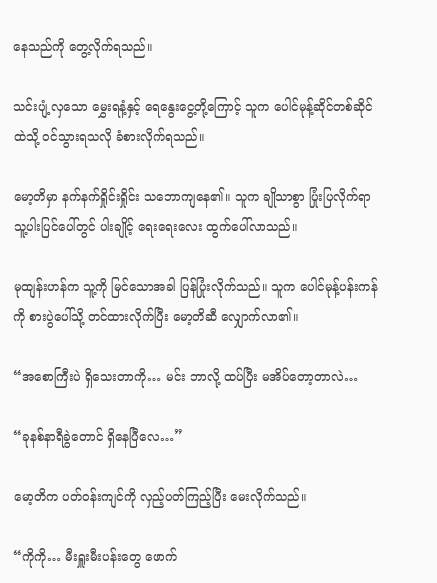နေသည်ကို တွေ့လိုက်ရသည်။

သင်းပျံ့လှသော မွှေးရနံ့နှင့် ရေနွေးငွေ့တို့ကြောင့် သူက ပေါင်မုန့်ဆိုင်တစ်ဆိုင်ထဲသို့ ဝင်သွားရသလို ခံစားလိုက်ရသည်။

မော့တိမှာ နက်နက်ရှိုင်းရှိုင်း သဘောကျနေ၏။ သူက ချိုသာစွာ ပြုံးပြလိုက်ရာ သူ့ပါးပြင်ပေါ်တွင် ပါးချိုင့် ရေးရေးလေး ထွက်ပေါ်လာသည်။

မုထျန်းဟန်က သူ့ကို မြင်သောအခါ ပြန်ပြုံးလိုက်သည်။ သူက ပေါင်မုန့်ပန်းကန်ကို စားပွဲပေါ်သို့ တင်ထားလိုက်ပြီး မော့တိဆီ လျှောက်လာ၏။

“အစောကြီးပဲ ရှိသေးတာကို… မင်း ဘာလို့ ထပ်ပြီး မအိပ်တော့တာလဲ…

“ခုနစ်နာရီခွဲတောင် ရှိနေပြီလေ…”

မော့တိက ပတ်ဝန်းကျင်ကို လှည့်ပတ်ကြည့်ပြီး မေးလိုက်သည်။

“ကိုကို… မီးရှူးမီးပန်းတွေ ဖောက်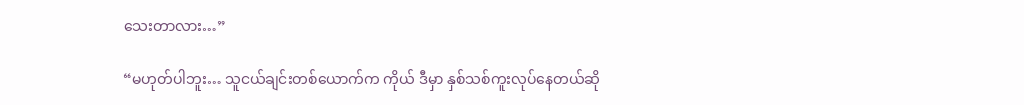သေးတာလား…”

“မဟုတ်ပါဘူး… သူငယ်ချင်းတစ်ယောက်က ကိုယ် ဒီမှာ နှစ်သစ်ကူးလုပ်နေတယ်ဆို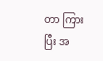တာ ကြားပြီး အ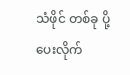သံဖိုင် တစ်ခု ပို့ပေးလိုက်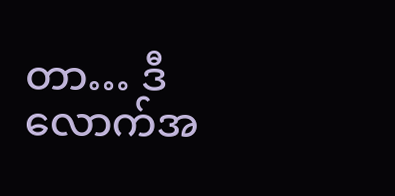တာ… ဒီလောက်အ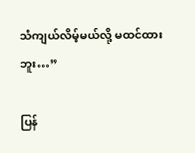သံကျယ်လိမ့်မယ်လို့ မထင်ထားဘူး…”

ပြန်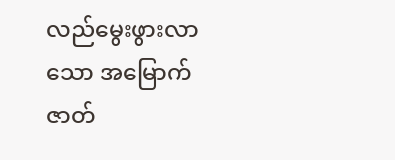လည်မွေးဖွားလာသော အမြောက်ဇာတ်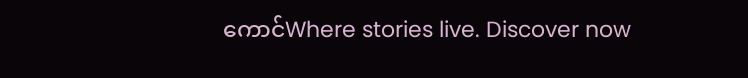ကောင်Where stories live. Discover now